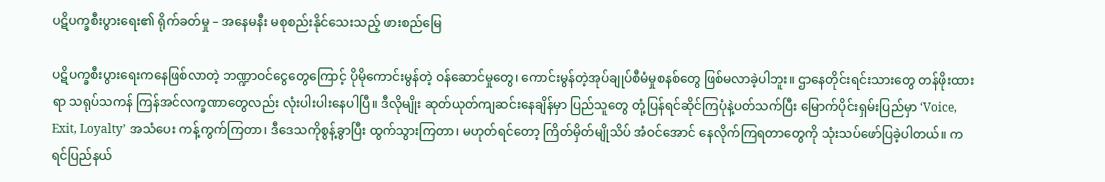ပဋိပက္ခစီးပွားရေး၏ ရိုက်ခတ်မှု – အနေမနီး မစုစည်းနိုင်သေးသည့် ဖားစည်မြေ

ပဋိပက္ခစီးပွားရေးကနေဖြစ်လာတဲ့ ဘဏ္ဍာဝင်ငွေတွေကြောင့် ပိုမိုကောင်းမွန်တဲ့ ဝန်ဆောင်မှုတွေ၊ ကောင်းမွန်တဲ့အုပ်ချုပ်စီမံမှုစနစ်တွေ ဖြစ်မလာခဲ့ပါဘူး။ ဌာနေတိုင်းရင်းသားတွေ တန်ဖိုးထားရာ သရုပ်သကန် ကြန်အင်လက္ခဏာတွေလည်း လုံးပါးပါးနေပါပြီ။ ဒီလိုမျိုး ဆုတ်ယုတ်ကျဆင်းနေချိန်မှာ ပြည်သူတွေ တုံ့ပြန်ရင်ဆိုင်ကြပုံနဲ့ပတ်သက်ပြီး မြောက်ပိုင်းရှမ်းပြည်မှာ ‘Voice, Exit, Loyalty’ အသံပေး ကန့်ကွက်ကြတာ၊ ဒီဒေသကိုစွန့်ခွာပြီး ထွက်သွားကြတာ၊ မဟုတ်ရင်တော့ ကြိတ်မှိတ်မျိုသိပ် အံဝင်အောင် နေလိုက်ကြရတာတွေကို သုံးသပ်ဖော်ပြခဲ့ပါတယ်။ ကရင်ပြည်နယ်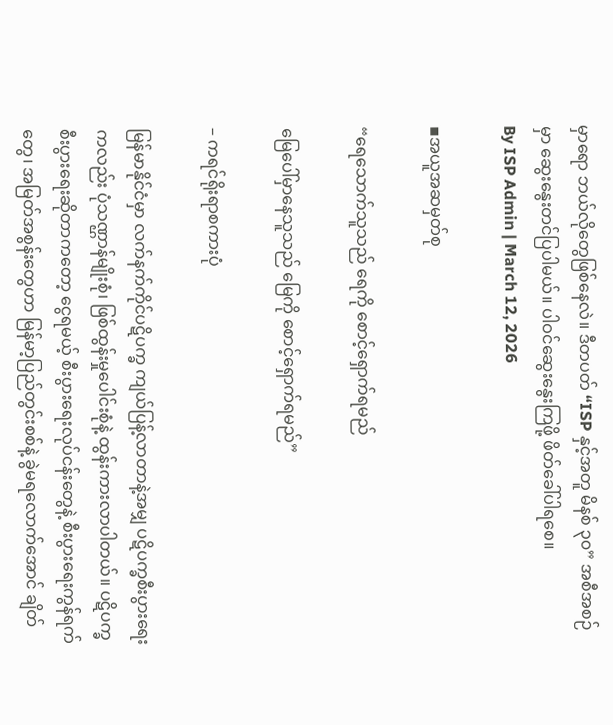မှာရော ဘယ်လိုတွေဖြစ်နေလဲ။ ဒီတပတ် “ISP နှင့်အတူ မိနစ် ၃၀” အစီအစဉ်မှာ ဆွေးနွေးတင်ပြပါမယ်။ ပါဝင်ဆွေးနွေးကြဖို့ ဖိတ်ခေါ်ပါရစေ။
By ISP Admin | March 12, 2026

▪အယူအဆမှတ်စု

“ရေသောက်သူသည် ရေကို စောင့်ရှောက်ရမည်

မြေပေါ်မှာနေသူသည် မြေကို စောင့်ရှောက်ရမည်”

– ကရင်ရိုးရာစကားပုံ

မြန်မာနိုင်ငံမှာ လက်နက်ကိုင်ပဋိပက္ခ ကျယ်ပြန့်လာတာနဲ့အမျှ ပဋိပက္ခစီးပွားရေးကလည်း ပုံသဏ္ဌာန်မျိုးစုံ၊ ဖြစ်ထွန်းမှုပေါင်းစုံနဲ့ ထွန်းကားလာပါတယ်။ ပဋိပက္ခစီးပွားရေးဆိုတာကတော့ ငွေရမယ့် စီးပွားရေးလုပ်ငန်းတွေနဲ့ စီးပွားရေးကွန်ရက်တွေ၊ အမြတ်အစွန်းတွေဟာ မြန်မာ့ပြည်တွင်းစစ်နဲ့ ခွဲမရလောက်အောင် ချိတ်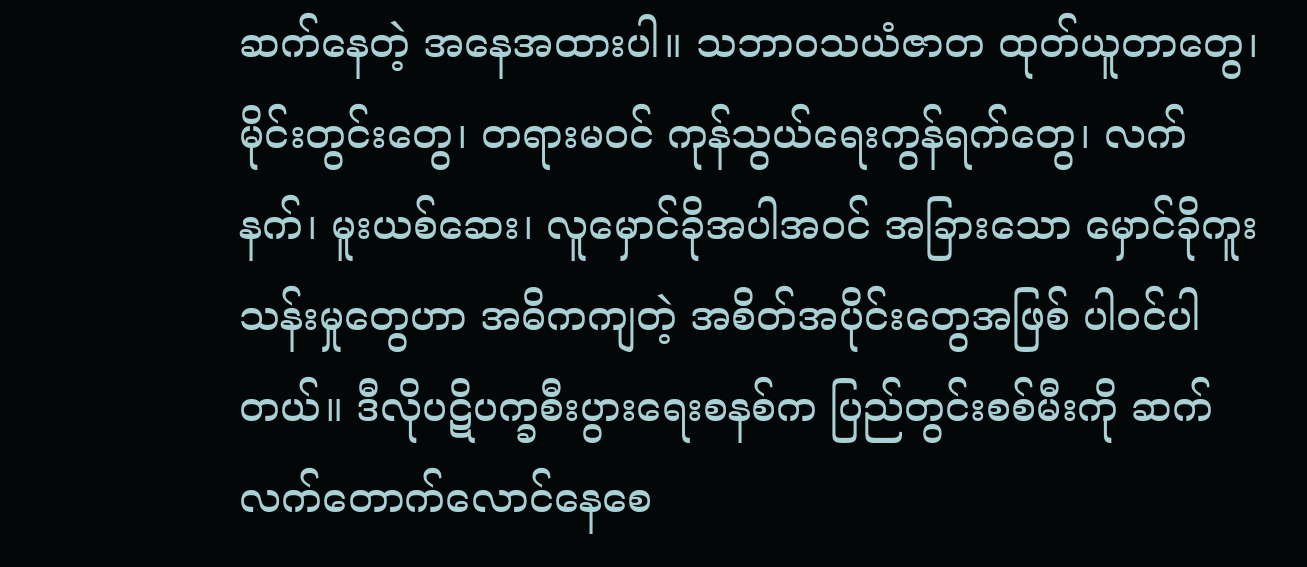ဆက်နေတဲ့ အနေအထားပါ။ သဘာဝသယံဇာတ ထုတ်ယူတာတွေ၊ မိုင်းတွင်းတွေ၊ တရားမဝင် ကုန်သွယ်ရေးကွန်ရက်တွေ၊ လက်နက်၊ မူးယစ်ဆေး၊ လူမှောင်ခိုအပါအဝင် အခြားသော မှောင်ခိုကူးသန်းမှုတွေဟာ အဓိကကျတဲ့ အစိတ်အပိုင်းတွေအဖြစ် ပါဝင်ပါတယ်။ ဒီလိုပဋိပက္ခစီးပွားရေးစနစ်က ပြည်တွင်းစစ်မီးကို ဆက်လက်တောက်လောင်နေစေ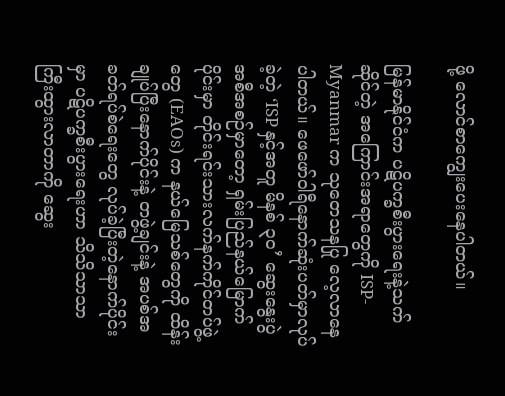ဖို့ လောင်စာကျွေးပေးနေပါတယ်။

မြန်မာနိုင်ငံက ပဋိပက္ခစီးပွားရေးနဲ့သက်ဆိုင်တဲ့ အကြောင်းအရာတွေကို ISP-Myanmar က သုတေသနပြု လေ့လာနေပါတယ်။ ဖေဖော်ဝါရီနောက်ဆုံးပတ်မှာလုပ်ခဲ့တဲ့ ‘ISP နှင့်အတူ မိနစ် ၃၀’ ဆွေးနွေးပွဲအစီအစဉ်မှာတော့ ရှမ်းပြည်နယ်မြောက်ပိုင်းမှာ တိုင်းရင်းသားလက်နက်ကိုင်တပ်ဖွဲ့တွေ (EAOs) က နယ်မြေသစ်တွေကို ထိန်းချုပ်ပြီးနောက်ပိုင်းနဲ့ တဖွဲ့ချင်းနဲ့ အပစ်အခတ်ရပ်စဲရေးတွေ လုပ်ခဲ့ပြီးတဲ့နောက်ပိုင်းမှာ ပဋိပက္ခစီးပွားရေးဟာ သိသိသာသာ ကြီးထွားလာတာကို ဆွေး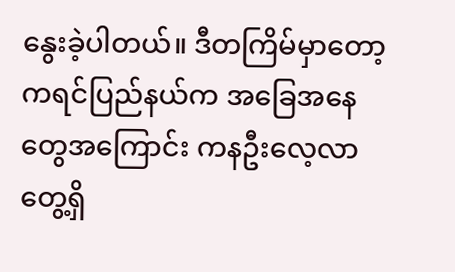နွေးခဲ့ပါတယ်။ ဒီတကြိမ်မှာတော့ ကရင်ပြည်နယ်က အခြေအနေတွေအကြောင်း ကနဦးလေ့လာတွေ့ရှိ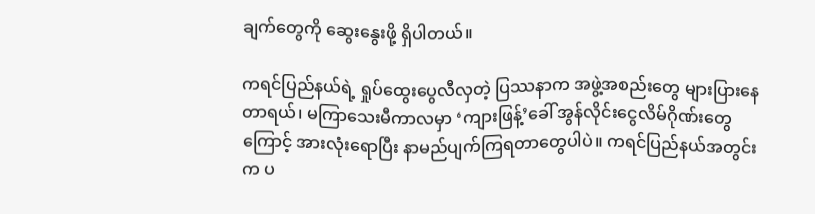ချက်တွေကို ဆွေးနွေးဖို့ ရှိပါတယ်။

ကရင်ပြည်နယ်ရဲ့ ရှုပ်ထွေးပွေလီလှတဲ့ ပြဿနာက အဖွဲ့အစည်းတွေ များပြားနေတာရယ်၊ မကြာသေးမီကာလမှာ ‘ကျားဖြန့်’ခေါ် အွန်လိုင်းငွေလိမ်ဂိုဏ်းတွေကြောင့် အားလုံးရောပြီး နာမည်ပျက်ကြရတာတွေပါပဲ။ ကရင်ပြည်နယ်အတွင်းက ပ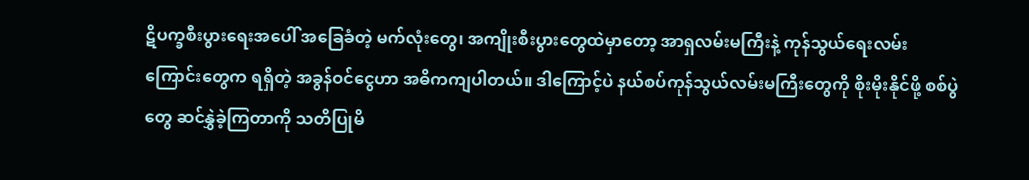ဋိပက္ခစီးပွားရေးအပေါ် အခြေခံတဲ့ မက်လုံးတွေ၊ အကျိုးစီးပွားတွေထဲမှာတော့ အာရှလမ်းမကြီးနဲ့ ကုန်သွယ်ရေးလမ်းကြောင်းတွေက ရရှိတဲ့ အခွန်ဝင်ငွေဟာ အဓိကကျပါတယ်။ ဒါကြောင့်ပဲ နယ်စပ်ကုန်သွယ်လမ်းမကြီးတွေကို စိုးမိုးနိုင်ဖို့ စစ်ပွဲတွေ ဆင်နွှဲခဲ့ကြတာကို သတိပြုမိ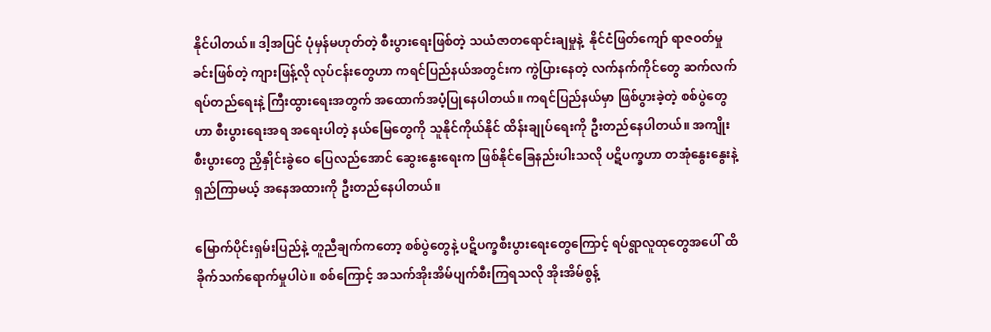နိုင်ပါတယ်။ ဒါ့အပြင် ပုံမှန်မဟုတ်တဲ့ စီးပွားရေးဖြစ်တဲ့ သယံဇာတရောင်းချမှုနဲ့  နိုင်ငံဖြတ်ကျော် ရာဇဝတ်မှုခင်းဖြစ်တဲ့ ကျားဖြန့်လို လုပ်ငန်းတွေဟာ ကရင်ပြည်နယ်အတွင်းက ကွဲပြားနေတဲ့ လက်နက်ကိုင်တွေ ဆက်လက်ရပ်တည်ရေးနဲ့ ကြီးထွားရေးအတွက် အထောက်အပံ့ပြုနေပါတယ်။ ကရင်ပြည်နယ်မှာ ဖြစ်ပွားခဲ့တဲ့ စစ်ပွဲတွေဟာ စီးပွားရေးအရ အရေးပါတဲ့ နယ်မြေတွေကို သူနိုင်ကိုယ်နိုင် ထိန်းချုပ်ရေးကို ဦးတည်နေပါတယ်။ အကျိုးစီးပွားတွေ ညှိနှိုင်းခွဲဝေ ပြေလည်အောင် ဆွေးနွေးရေးက ဖြစ်နိုင်ခြေနည်းပါးသလို ပဋိပက္ခဟာ တအုံနွေးနွေးနဲ့ ရှည်ကြာမယ့် အနေအထားကို ဦးတည်နေပါတယ်။

မြောက်ပိုင်းရှမ်းပြည်နဲ့ တူညီချက်ကတော့ စစ်ပွဲတွေနဲ့ ပဋိပက္ခစီးပွားရေးတွေကြောင့် ရပ်ရွာလူထုတွေအပေါ် ထိခိုက်သက်ရောက်မှုပါပဲ။ စစ်ကြောင့် အသက်အိုးအိမ်ပျက်စီးကြရသလို အိုးအိမ်စွန့်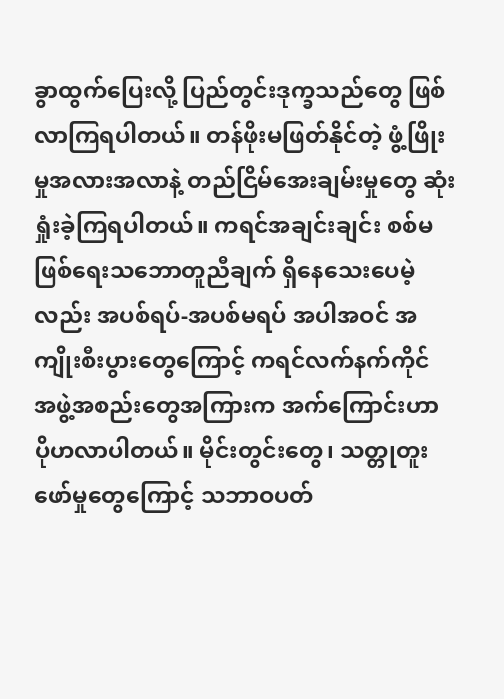ခွာထွက်ပြေးလို့ ပြည်တွင်းဒုက္ခသည်တွေ ဖြစ်လာကြရပါတယ်။ တန်ဖိုးမဖြတ်နိုင်တဲ့ ဖွံ့ဖြိုးမှုအလားအလာနဲ့ တည်ငြိမ်အေးချမ်းမှုတွေ ဆုံးရှုံးခဲ့ကြရပါတယ်။ ကရင်အချင်းချင်း စစ်မဖြစ်ရေးသဘောတူညီချက် ရှိနေသေးပေမဲ့လည်း အပစ်ရပ်-အပစ်မရပ် အပါအဝင် အကျိုးစီးပွားတွေကြောင့် ကရင်လက်နက်ကိုင် အဖွဲ့အစည်းတွေအကြားက အက်ကြောင်းဟာ ပိုဟလာပါတယ်။ မိုင်းတွင်းတွေ၊ သတ္တုတူးဖော်မှုတွေကြောင့် သဘာဝပတ်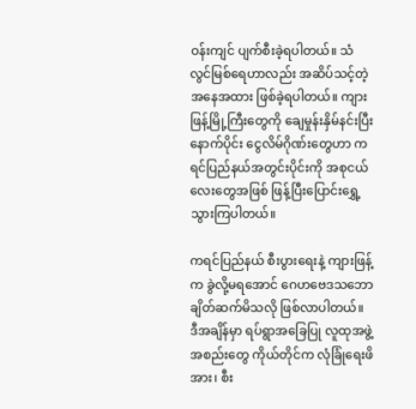ဝန်းကျင် ပျက်စီးခဲ့ရပါတယ်။ သံလွင်မြစ်ရေဟာလည်း အဆိပ်သင့်တဲ့ အနေအထား ဖြစ်ခဲ့ရပါတယ်။ ကျားဖြန့်မြို့ကြီးတွေကို ချေမှုန်းနှိမ်နင်းပြီးနောက်ပိုင်း ငွေလိမ်ဂိုဏ်းတွေဟာ ကရင်ပြည်နယ်အတွင်းပိုင်းကို အစုငယ်လေးတွေအဖြစ် ဖြန့်ပြီးပြောင်းရွှေ့သွားကြပါတယ်။

ကရင်ပြည်နယ် စီးပွားရေးနဲ့ ကျားဖြန့်က ခွဲလို့မရအောင် ဂေဟဗေဒသဘော ချိတ်ဆက်မိသလို ဖြစ်လာပါတယ်။ ဒီအချိန်မှာ ရပ်ရွာအခြေပြု လူထုအဖွဲ့အစည်းတွေ ကိုယ်တိုင်က လုံခြုံရေးဖိအား၊ စီး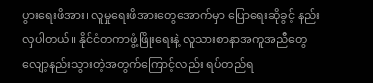ပွားရေးဖိအား၊ လူမှုရေးဖိအားတွေအောက်မှာ ပြောရေးဆိုခွင့် နည်းလှပါတယ်။ နိုင်ငံတကာဖွံ့ဖြိုးရေးနဲ့ လူသားစာနာအကူအညီတွေ လျော့နည်းသွားတဲ့အတွက်ကြောင့်လည်း ရပ်တည်ရ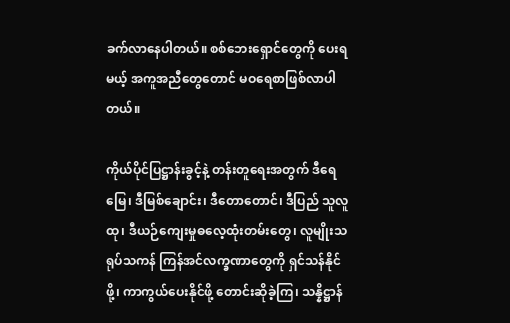ခက်လာနေပါတယ်။ စစ်ဘေးရှောင်တွေကို ပေးရမယ့် အကူအညီတွေတောင် မဝရေစာဖြစ်လာပါတယ်။

ကိုယ်ပိုင်ပြဋ္ဌာန်းခွင့်နဲ့ တန်းတူရေးအတွက် ဒီရေမြေ၊ ဒီမြစ်ချောင်း၊ ဒီတောတောင်၊ ဒီပြည် သူလူထု၊ ဒီယဉ်ကျေးမှုဓလေ့ထုံးတမ်းတွေ၊ လူမျိုးသရုပ်သကန် ကြန်အင်လက္ခဏာတွေကို ရှင်သန်နိုင်ဖို့၊ ကာကွယ်ပေးနိုင်ဖို့ တောင်းဆိုခဲ့ကြ၊ သန္နိဋ္ဌာန်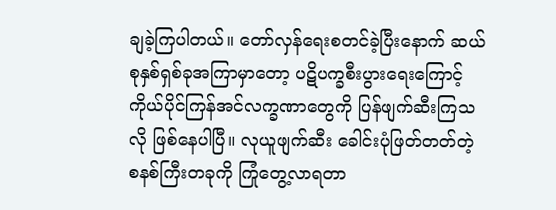ချခဲ့ကြပါတယ်။ တော်လှန်ရေးစတင်ခဲ့ပြီးနောက် ဆယ်စုနှစ်ရှစ်ခုအကြာမှာတော့ ပဋိပက္ခစီးပွားရေးကြောင့် ကိုယ်ပိုင်ကြန်အင်လက္ခဏာတွေကို ပြန်ဖျက်ဆီးကြသလို ဖြစ်နေပါပြီ။ လုယူဖျက်ဆီး ခေါင်းပုံဖြတ်တတ်တဲ့ စနစ်ကြီးတခုကို ကြုံတွေ့လာရတာ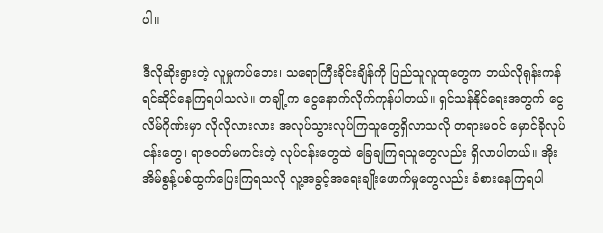ပါ။

ဒီလိုဆိုးရွားတဲ့ လူမှုကပ်ဘေး၊ သရောကြီးခိုင်းချိန်ကို ပြည်သူလူထုတွေက ဘယ်လိုရုန်းကန် ရင်ဆိုင်နေကြရပါသလဲ။ တချို့က ငွေနောက်လိုက်ကုန်ပါတယ်။ ရှင်သန်နိုင်ရေးအတွက် ငွေလိမ်ဂိုဏ်းမှာ လိုလိုလားလား အလုပ်သွားလုပ်ကြသူတွေရှိလာသလို တရားမဝင် မှောင်ခိုလုပ်ငန်းတွေ၊ ရာဇဝတ်မကင်းတဲ့ လုပ်ငန်းတွေထဲ ခြေချကြရသူတွေလည်း ရှိလာပါတယ်။ အိုးအိမ်စွန့်ပစ်ထွက်ပြေးကြရသလို လူ့အခွင့်အရေးချိုးဖောက်မှုတွေလည်း ခံစားနေကြရပါ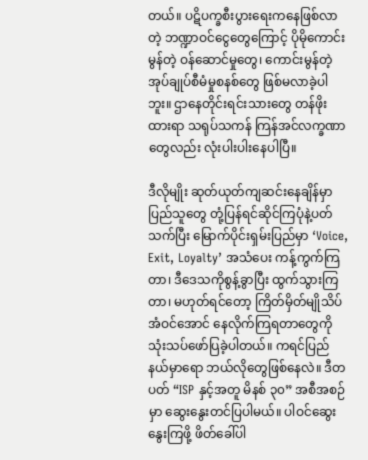တယ်။ ပဋိပက္ခစီးပွားရေးကနေဖြစ်လာတဲ့ ဘဏ္ဍာဝင်ငွေတွေကြောင့် ပိုမိုကောင်းမွန်တဲ့ ဝန်ဆောင်မှုတွေ၊ ကောင်းမွန်တဲ့အုပ်ချုပ်စီမံမှုစနစ်တွေ ဖြစ်မလာခဲ့ပါဘူး။ ဌာနေတိုင်းရင်းသားတွေ တန်ဖိုးထားရာ သရုပ်သကန် ကြန်အင်လက္ခဏာတွေလည်း လုံးပါးပါးနေပါပြီ။

ဒီလိုမျိုး ဆုတ်ယုတ်ကျဆင်းနေချိန်မှာ ပြည်သူတွေ တုံ့ပြန်ရင်ဆိုင်ကြပုံနဲ့ပတ်သက်ပြီး မြောက်ပိုင်းရှမ်းပြည်မှာ ‘Voice, Exit, Loyalty’ အသံပေး ကန့်ကွက်ကြတာ၊ ဒီဒေသကိုစွန့်ခွာပြီး ထွက်သွားကြတာ၊ မဟုတ်ရင်တော့ ကြိတ်မှိတ်မျိုသိပ် အံဝင်အောင် နေလိုက်ကြရတာတွေကို သုံးသပ်ဖော်ပြခဲ့ပါတယ်။ ကရင်ပြည်နယ်မှာရော ဘယ်လိုတွေဖြစ်နေလဲ။ ဒီတပတ် “ISP နှင့်အတူ မိနစ် ၃၀” အစီအစဉ်မှာ ဆွေးနွေးတင်ပြပါမယ်။ ပါဝင်ဆွေးနွေးကြဖို့ ဖိတ်ခေါ်ပါ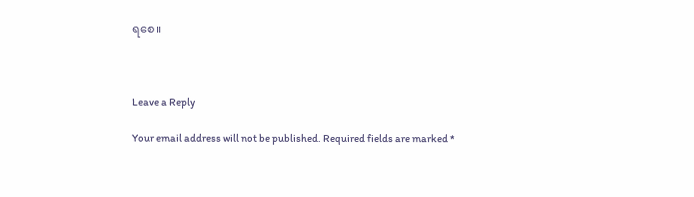ရစေ။



Leave a Reply

Your email address will not be published. Required fields are marked *